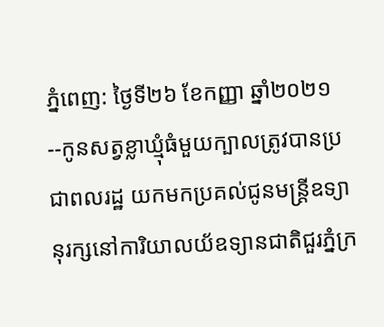ភ្នំពេញ: ថ្ងៃទី២៦ ខែកញ្ញា ឆ្នាំ២០២១--កូនសត្វខ្លាឃ្មុំធំមួយក្បាលត្រូវបានប្រជាពលរដ្ឋ យកមកប្រគល់ជូនមន្ត្រីឧទ្យានុរក្សនៅការិយាលយ័ឧទ្យានជាតិជួរភ្នំក្រ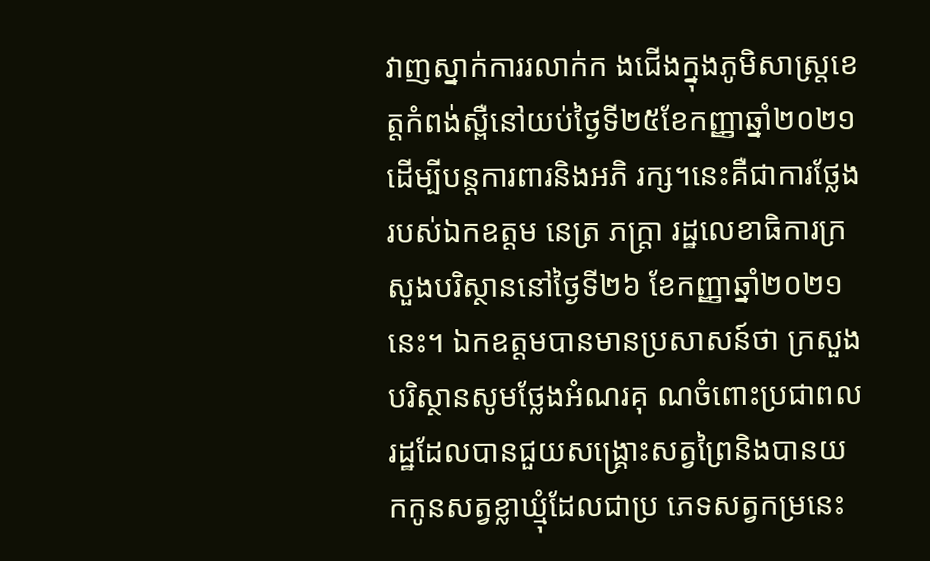វាញស្នាក់ការរលាក់ក ងជើងក្នុងភូមិសាស្ត្រខេត្តកំពង់ស្ពឺនៅយប់ថ្ងៃទី២៥ខែកញ្ញាឆ្នាំ២០២១ដើម្បីបន្តការពារនិងអភិ រក្ស។នេះគឺជាការថ្លែងរបស់ឯកឧត្តម នេត្រ ភក្ត្រា រដ្ឋលេខាធិការក្រសួងបរិស្ថាននៅថ្ងៃទី២៦ ខែកញ្ញាឆ្នាំ២០២១នេះ។ ឯកឧត្តមបានមានប្រសាសន៍ថា ក្រសួងបរិស្ថានសូមថ្លែងអំណរគុ ណចំពោះប្រជាពលរដ្ឋដែលបានជួយសង្គ្រោះសត្វព្រៃនិងបានយកកូនសត្វខ្លាឃ្មុំដែលជាប្រ ភេទសត្វកម្រនេះ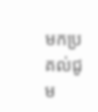មកប្រគល់ជូម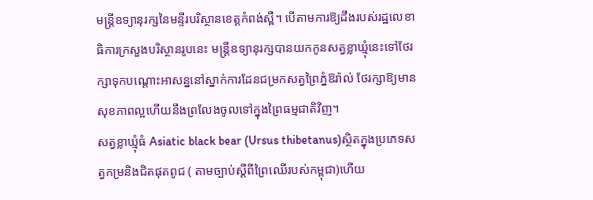មន្ត្រីឧទ្យានុរក្សនៃមន្ទីរបរិស្ថានខេត្តកំពង់ស្ពឺ។ បើតាមការឱ្យដឹងរបស់រដ្ឋលេខាធិការក្រសួងបរិស្ថានរូបនេះ មន្ត្រីឧទ្យានុរក្សបានយកកូនសត្វខ្លាឃ្មុំនេះទៅថែរក្សាទុកបណ្តោះអាសន្ននៅស្នាក់ការដែនជម្រកសត្វព្រៃភ្នំឱរ៉ាល់ ថែរក្សាឱ្យមានសុខភាពល្អហើយនឹងព្រលែងចូលទៅក្នុងព្រៃធម្មជាតិវិញ។
សត្វខ្លាឃ្មុំធំ Asiatic black bear (Ursus thibetanus)ស្ថិតក្នុងប្រភេទសត្វកម្រនិងជិតផុតពូជ ( តាមច្បាប់ស្តីពីព្រៃឈើរបស់កម្ពុជា)ហើយ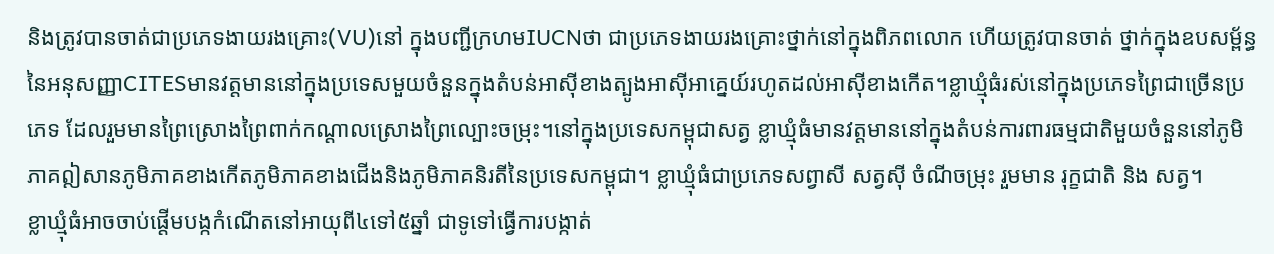និងត្រូវបានចាត់ជាប្រភេទងាយរងគ្រោះ(VU)នៅ ក្នុងបញ្ជីក្រហមIUCNថា ជាប្រភេទងាយរងគ្រោះថ្នាក់នៅក្នុងពិភពលោក ហើយត្រូវបានចាត់ ថ្នាក់ក្នុងឧបសម្ព័ន្ធនៃអនុសញ្ញាCITESមានវត្តមាននៅក្នុងប្រទេសមួយចំនួនក្នុងតំបន់អាស៊ីខាងត្បូងអាស៊ីអាគ្នេយ៍រហូតដល់អាស៊ីខាងកើត។ខ្លាឃ្មុំធំរស់នៅក្នុងប្រភេទព្រៃជាច្រើនប្រភេទ ដែលរួមមានព្រៃស្រោងព្រៃពាក់កណ្តាលស្រោងព្រៃល្បោះចម្រុះ។នៅក្នុងប្រទេសកម្ពុជាសត្វ ខ្លាឃ្មុំធំមានវត្តមាននៅក្នុងតំបន់ការពារធម្មជាតិមួយចំនួននៅភូមិភាគឦសានភូមិភាគខាងកើតភូមិភាគខាងជើងនិងភូមិភាគនិរតីនៃប្រទេសកម្ពុជា។ ខ្លាឃ្មុំធំជាប្រភេទសព្វាសី សត្វស៊ី ចំណីចម្រុះ រួមមាន រុក្ខជាតិ និង សត្វ។
ខ្លាឃ្មុំធំអាចចាប់ផ្តើមបង្កកំណើតនៅអាយុពី៤ទៅ៥ឆ្នាំ ជាទូទៅធ្វើការបង្កាត់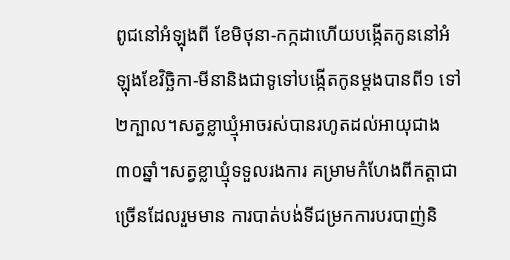ពូជនៅអំឡុងពី ខែមិថុនា-កក្កដាហើយបង្កើតកូននៅអំឡុងខែវិច្ឆិកា-មីនានិងជាទូទៅបង្កើតកូនម្តងបានពី១ ទៅ២ក្បាល។សត្វខ្លាឃ្មុំអាចរស់បានរហូតដល់អាយុជាង៣០ឆ្នាំ។សត្វខ្លាឃ្មុំទទួលរងការ គម្រាមកំហែងពីកត្តាជាច្រើនដែលរួមមាន ការបាត់បង់ទីជម្រកការបរបាញ់និ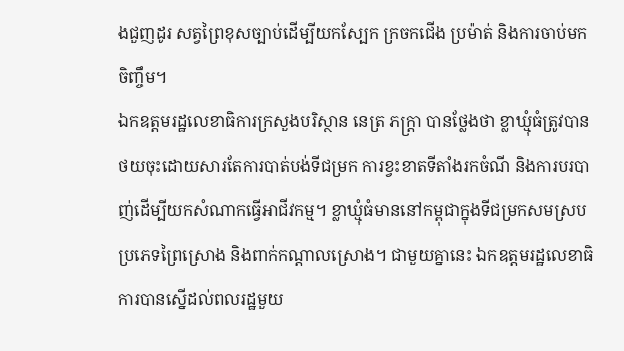ងជួញដូរ សត្វព្រៃខុសច្បាប់ដើម្បីយកស្បែក ក្រចកជើង ប្រម៉ាត់ និងការចាប់មកចិញ្ចឹម។
ឯកឧត្តមរដ្ឋលេខាធិការក្រសួងបរិស្ថាន នេត្រ ភក្ត្រា បានថ្លែងថា ខ្លាឃ្មុំធំត្រូវបានថយចុះដោយសារតែការបាត់បង់ទីជម្រក ការខ្វះខាតទីតាំងរកចំណី និងការបរបាញ់ដើម្បីយកសំណាកធ្វើអាជីវកម្ម។ ខ្លាឃ្មុំធំមាននៅកម្ពុជាក្នុងទីជម្រកសមស្របប្រភេទព្រៃស្រោង និងពាក់កណ្តាលស្រោង។ ជាមួយគ្នានេះ ឯកឧត្តមរដ្ឋលេខាធិការបានស្នើដល់ពលរដ្ឋមួយ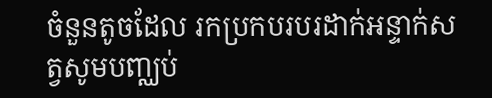ចំនួនតូចដែល រកប្រកបរបរដាក់អន្ទាក់សត្វសូមបញ្ឈប់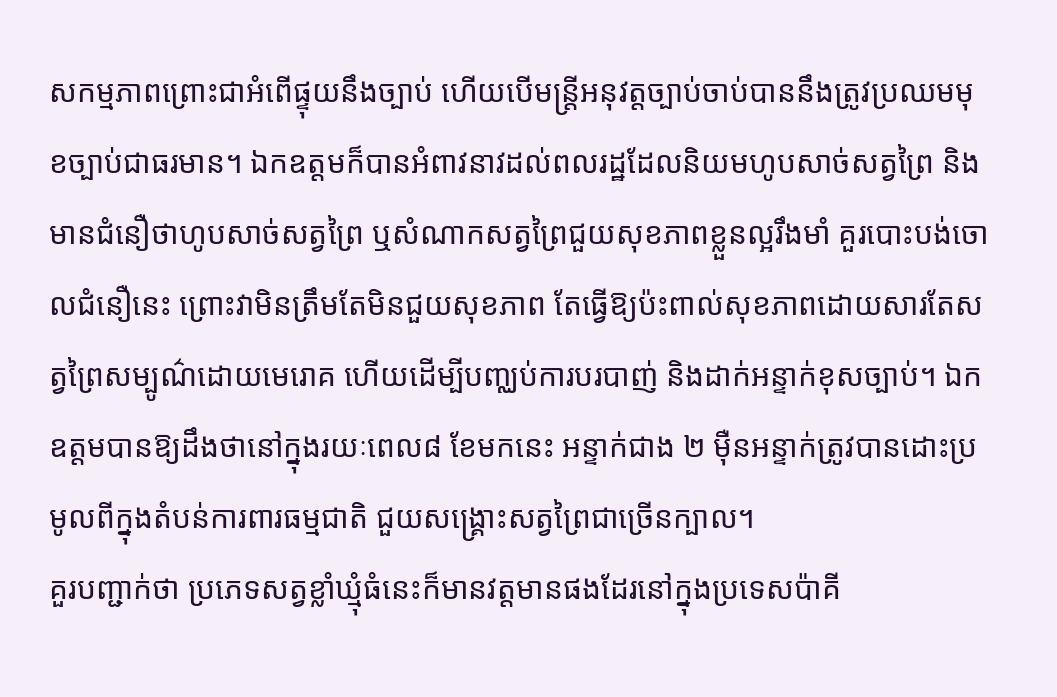សកម្មភាពព្រោះជាអំពើផ្ទុយនឹងច្បាប់ ហើយបើមន្ត្រីអនុវត្តច្បាប់ចាប់បាននឹងត្រូវប្រឈមមុខច្បាប់ជាធរមាន។ ឯកឧត្តមក៏បានអំពាវនាវដល់ពលរដ្ឋដែលនិយមហូបសាច់សត្វព្រៃ និងមានជំនឿថាហូបសាច់សត្វព្រៃ ឬសំណាកសត្វព្រៃជួយសុខភាពខ្លួនល្អរឹងមាំ គួរបោះបង់ចោលជំនឿនេះ ព្រោះវាមិនត្រឹមតែមិនជួយសុខភាព តែធ្វើឱ្យប៉ះពាល់សុខភាពដោយសារតែសត្វព្រៃសម្បូណ៌ដោយមេរោគ ហើយដើម្បីបញ្ឈប់ការបរបាញ់ និងដាក់អន្ទាក់ខុសច្បាប់។ ឯកឧត្តមបានឱ្យដឹងថានៅក្នុងរយៈពេល៨ ខែមកនេះ អន្ទាក់ជាង ២ ម៉ឺនអន្ទាក់ត្រូវបានដោះប្រមូលពីក្នុងតំបន់ការពារធម្មជាតិ ជួយសង្គ្រោះសត្វព្រៃជាច្រើនក្បាល។
គួរបញ្ជាក់ថា ប្រភេទសត្វខ្លាំឃ្មុំធំនេះក៏មានវត្តមានផងដែរនៅក្នុងប្រទេសប៉ាគី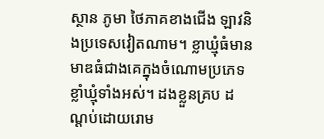ស្ថាន ភូមា ថៃភាគខាងជើង ឡាវនិងប្រទេសវៀតណាម។ ខ្លាឃ្មុំធំមានមាឌធំជាងគេក្នុងចំណោមប្រភេទខ្លាំឃ្មុំទាំងអស់។ ដងខ្លួនគ្រប ដណ្តប់ដោយរោម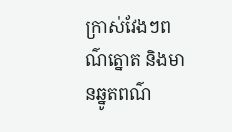ក្រាស់វែងៗពណ៌ត្នោត និងមានឆ្នូតពណ៌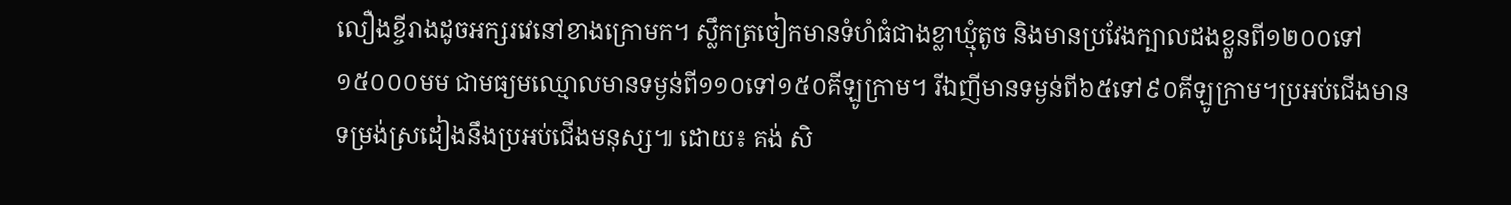លឿងខ្ចីរាងដូចអក្សរវេនៅខាងក្រោមក។ ស្លឹកត្រចៀកមានទំហំធំជាងខ្លាឃ្មុំតូច និងមានប្រវែងក្បាលដងខ្លួនពី១២០០ទៅ១៥០០០មម ជាមធ្យមឈ្មោលមានទម្ងន់ពី១១០ទៅ១៥០គីឡូក្រាម។ រីឯញីមានទម្ងន់ពី៦៥ទៅ៩០គីឡូក្រាម។ប្រអប់ជើងមានទម្រង់ស្រដៀងនឹងប្រអប់ជើងមនុស្ស៕ ដោយ៖ គង់ សិ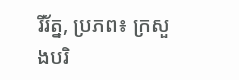រីរ័ត្ន, ប្រភព៖ ក្រសួងបរិ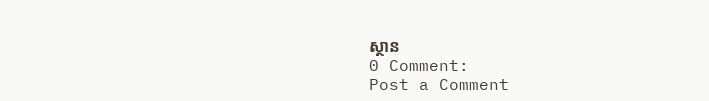ស្ថាន
0 Comment:
Post a Comment